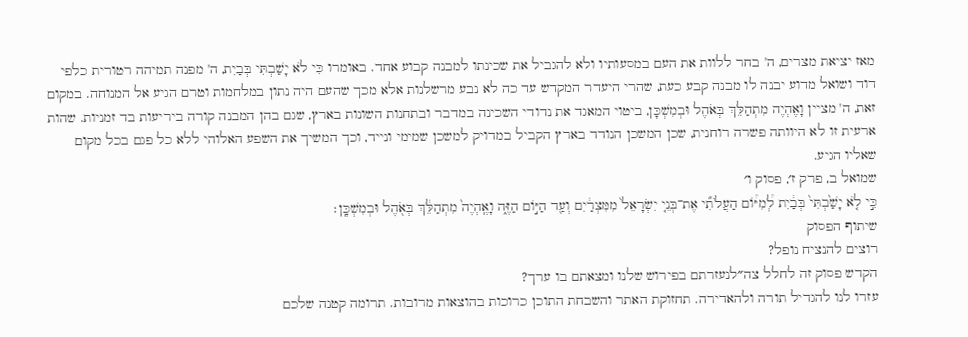מאז יציאת מצרים, ה' בחר ללוות את העם במסעותיו ולא להגביל את שכינתו למבנה קבוע אחד. באומרו כִּי לֹא יָשַׁבְתִּי בְּבַיִת, ה' מפנה תמיהה רטורית כלפי דוד ושואל מדוע יבנה לו מבנה קבע כעת, שהרי היעדר המקדש עד כה לא נבע מרשלנות אלא מכך שהעם היה נתון במלחמות וטרם הגיע אל המנוחה. במקום זאת, ה' מציין וָאֶהְיֶה מִתְהַלֵּךְ בְּאֹהֶל וּבְמִשְׁכָּן, ביטוי המאגד את נדודי השכינה במדבר ובתחנות השונות בארץ, שגם בהן המבנה קורה ביריעות בד זמניות. שהות ארעית זו לא היוותה פשרה רוחנית, שכן המשכן הנודד בארץ הקביל במדויק למשכן שמימי ונייד, וכך המשיך את השפע האלוהי ללא כל פגם בכל מקום שאליו הגיע.
שמואל ב, פרק ז׳, פסוק ו׳
כִּ֣י לֹ֤א יָשַׁ֙בְתִּי֙ בְּבַ֔יִת לְ֠מִיּ֠וֹם הַעֲלֹתִ֞י אֶת־בְּנֵ֤י יִשְׂרָאֵל֙ מִמִּצְרַ֔יִם וְעַ֖ד הַיּ֣וֹם הַזֶּ֑ה וָאֶֽהְיֶה֙ מִתְהַלֵּ֔ךְ בְּאֹ֖הֶל וּבְמִשְׁכָּֽן׃
שיתוף הפסוק
רוצים להנציח נופל?
הקדש פסוק זה לחלל צה״לנעזרתם בפירוש שלנו ומצאתם בו ערך?
עזרו לנו להגדיל תורה ולהאדירה. תחזוקת האתר והשבחת התוכן כרוכות בהוצאות מרובות. תרומה קטנה שלכם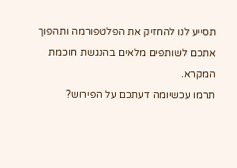תסייע לנו להחזיק את הפלטפורמה ותהפוך אתכם לשותפים מלאים בהנגשת חוכמת המקרא.
תרמו עכשיומה דעתכם על הפירוש?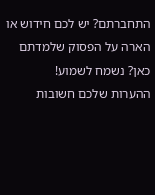התחברתם? יש לכם חידוש או הארה על הפסוק שלמדתם כאן? נשמח לשמוע!
ההערות שלכם חשובות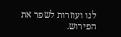לנו ועוזרות לשפר את הפירוש.